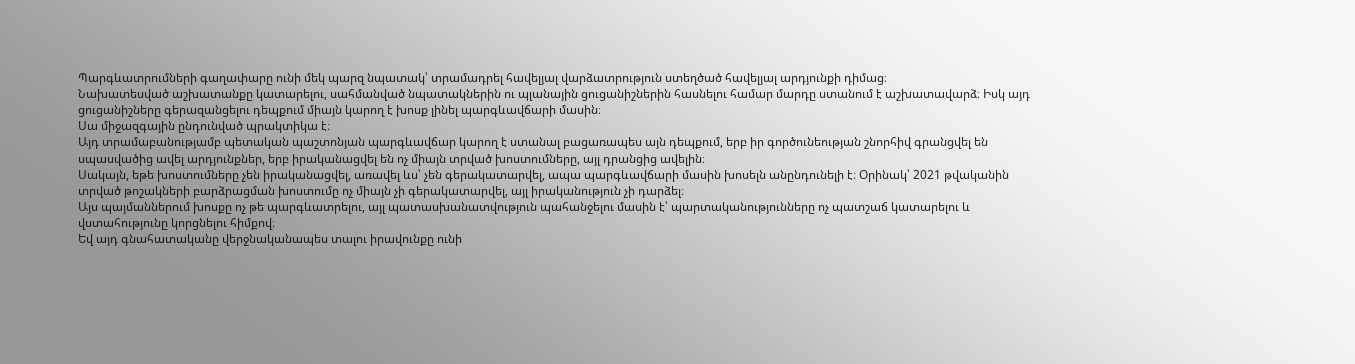Պարգևատրումների գաղափարը ունի մեկ պարզ նպատակ՝ տրամադրել հավելյալ վարձատրություն ստեղծած հավելյալ արդյունքի դիմաց։
Նախատեսված աշխատանքը կատարելու, սահմանված նպատակներին ու պլանային ցուցանիշներին հասնելու համար մարդը ստանում է աշխատավարձ։ Իսկ այդ ցուցանիշները գերազանցելու դեպքում միայն կարող է խոսք լինել պարգևավճարի մասին։
Սա միջազգային ընդունված պրակտիկա է։
Այդ տրամաբանությամբ պետական պաշտոնյան պարգևավճար կարող է ստանալ բացառապես այն դեպքում, երբ իր գործունեության շնորհիվ գրանցվել են սպասվածից ավել արդյունքներ, երբ իրականացվել են ոչ միայն տրված խոստումները, այլ դրանցից ավելին։
Սակայն, եթե խոստումները չեն իրականացվել, առավել ևս՝ չեն գերակատարվել, ապա պարգևավճարի մասին խոսելն անընդունելի է։ Օրինակ՝ 2021 թվականին տրված թոշակների բարձրացման խոստումը ոչ միայն չի գերակատարվել, այլ իրականություն չի դարձել։
Այս պայմաններում խոսքը ոչ թե պարգևատրելու, այլ պատասխանատվություն պահանջելու մասին է՝ պարտականությունները ոչ պատշաճ կատարելու և վստահությունը կորցնելու հիմքով։
Եվ այդ գնահատականը վերջնականապես տալու իրավունքը ունի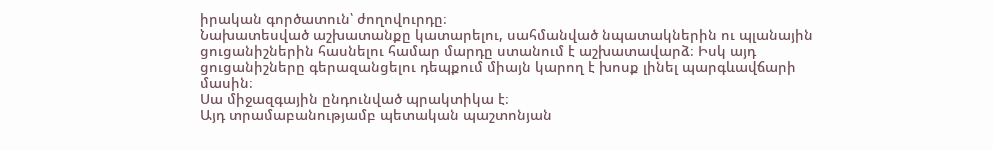իրական գործատուն՝ ժողովուրդը։
Նախատեսված աշխատանքը կատարելու, սահմանված նպատակներին ու պլանային ցուցանիշներին հասնելու համար մարդը ստանում է աշխատավարձ։ Իսկ այդ ցուցանիշները գերազանցելու դեպքում միայն կարող է խոսք լինել պարգևավճարի մասին։
Սա միջազգային ընդունված պրակտիկա է։
Այդ տրամաբանությամբ պետական պաշտոնյան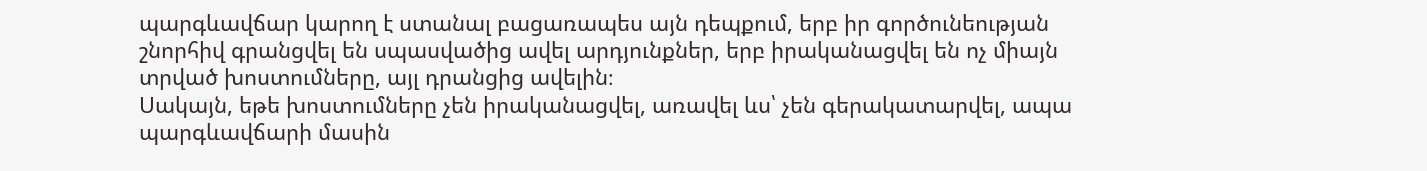պարգևավճար կարող է ստանալ բացառապես այն դեպքում, երբ իր գործունեության շնորհիվ գրանցվել են սպասվածից ավել արդյունքներ, երբ իրականացվել են ոչ միայն տրված խոստումները, այլ դրանցից ավելին։
Սակայն, եթե խոստումները չեն իրականացվել, առավել ևս՝ չեն գերակատարվել, ապա պարգևավճարի մասին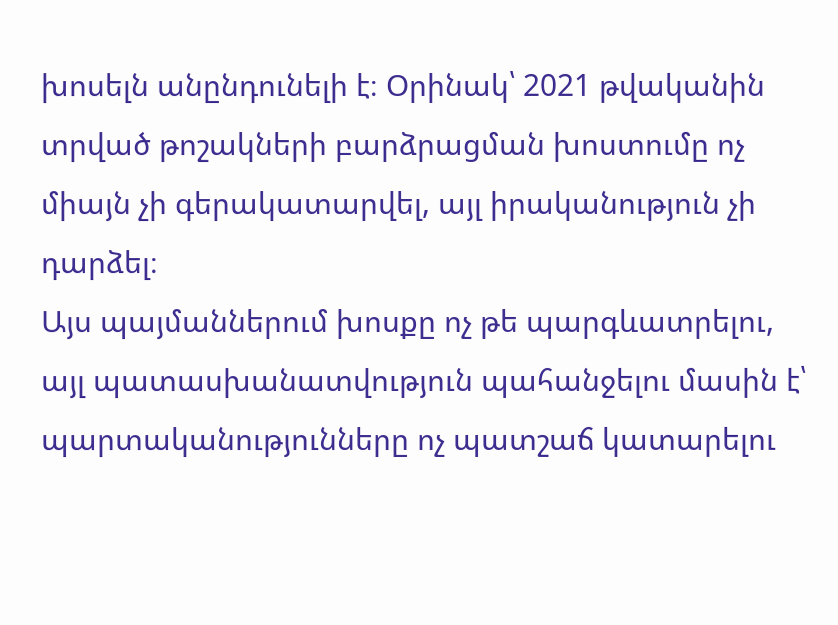խոսելն անընդունելի է։ Օրինակ՝ 2021 թվականին տրված թոշակների բարձրացման խոստումը ոչ միայն չի գերակատարվել, այլ իրականություն չի դարձել։
Այս պայմաններում խոսքը ոչ թե պարգևատրելու, այլ պատասխանատվություն պահանջելու մասին է՝ պարտականությունները ոչ պատշաճ կատարելու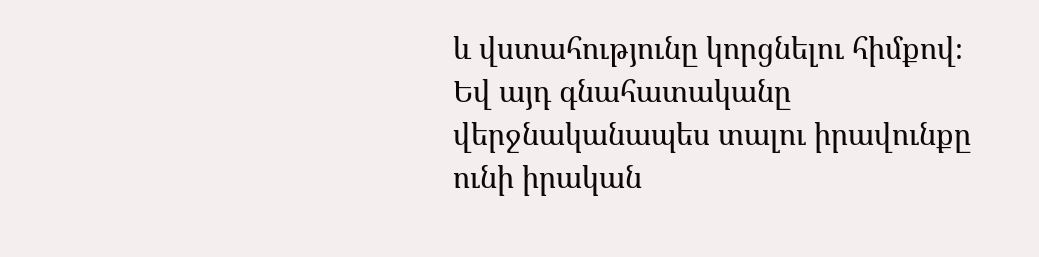և վստահությունը կորցնելու հիմքով։
Եվ այդ գնահատականը վերջնականապես տալու իրավունքը ունի իրական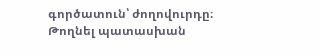գործատուն՝ ժողովուրդը։
Թողնել պատասխան